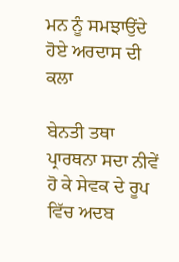ਮਨ ਨੂੰ ਸਮਝਾਉਂਦੇ ਹੋਏ ਅਰਦਾਸ ਦੀ ਕਲਾ

ਬੇਨਤੀ ਤਥਾ ਪ੍ਰਾਰਥਨਾ ਸਦਾ ਨੀਵੇਂ ਹੋ ਕੇ ਸੇਵਕ ਦੇ ਰੂਪ ਵਿੱਚ ਅਦਬ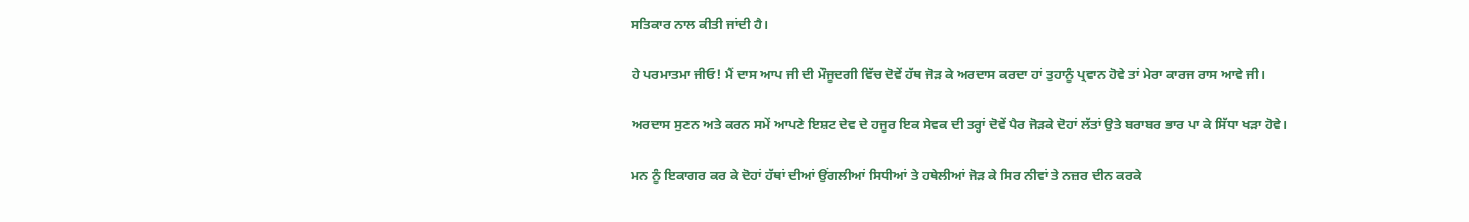ਸਤਿਕਾਰ ਨਾਲ ਕੀਤੀ ਜਾਂਦੀ ਹੈ।

ਹੇ ਪਰਮਾਤਮਾ ਜੀਓ! ਮੈਂ ਦਾਸ ਆਪ ਜੀ ਦੀ ਮੌਜੂਦਗੀ ਵਿੱਚ ਦੋਵੇਂ ਹੱਥ ਜੋੜ ਕੇ ਅਰਦਾਸ ਕਰਦਾ ਹਾਂ ਤੁਹਾਨੂੰ ਪ੍ਰਵਾਨ ਹੋਵੇ ਤਾਂ ਮੇਰਾ ਕਾਰਜ ਰਾਸ ਆਵੇ ਜੀ।

ਅਰਦਾਸ ਸੁਣਨ ਅਤੇ ਕਰਨ ਸਮੇਂ ਆਪਣੇ ਇਸ਼ਟ ਦੇਵ ਦੇ ਹਜੂਰ ਇਕ ਸੇਵਕ ਦੀ ਤਰ੍ਹਾਂ ਦੋਵੇਂ ਪੈਰ ਜੋੜਕੇ ਦੋਹਾਂ ਲੱਤਾਂ ਉਤੇ ਬਰਾਬਰ ਭਾਰ ਪਾ ਕੇ ਸਿੱਧਾ ਖੜਾ ਹੋਵੇ।

ਮਨ ਨੂੰ ਇਕਾਗਰ ਕਰ ਕੇ ਦੋਹਾਂ ਹੱਥਾਂ ਦੀਆਂ ਉਂਗਲੀਆਂ ਸਿਧੀਆਂ ਤੇ ਹਥੇਲੀਆਂ ਜੋੜ ਕੇ ਸਿਰ ਨੀਵਾਂ ਤੇ ਨਜ਼ਰ ਦੀਨ ਕਰਕੇ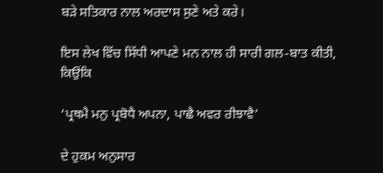ਬੜੇ ਸਤਿਕਾਰ ਨਾਲ ਅਰਦਾਸ ਸੁਣੇ ਅਤੇ ਕਰੇ।

ਇਸ ਲੇਖ ਵਿੱਚ ਸਿੱਧੀ ਆਪਣੇ ਮਨ ਨਾਲ ਹੀ ਸਾਰੀ ਗਲ-ਬਾਤ ਕੀਤੀ, ਕਿਉਂਕਿ

‘ਪ੍ਰਥਮੈ ਮਨੁ ਪ੍ਰਬੋਧੈ ਅਪਨਾ, ਪਾਛੈ ਅਵਰ ਰੀਝਾਵੈ’

ਦੇ ਹੁਕਮ ਅਨੁਸਾਰ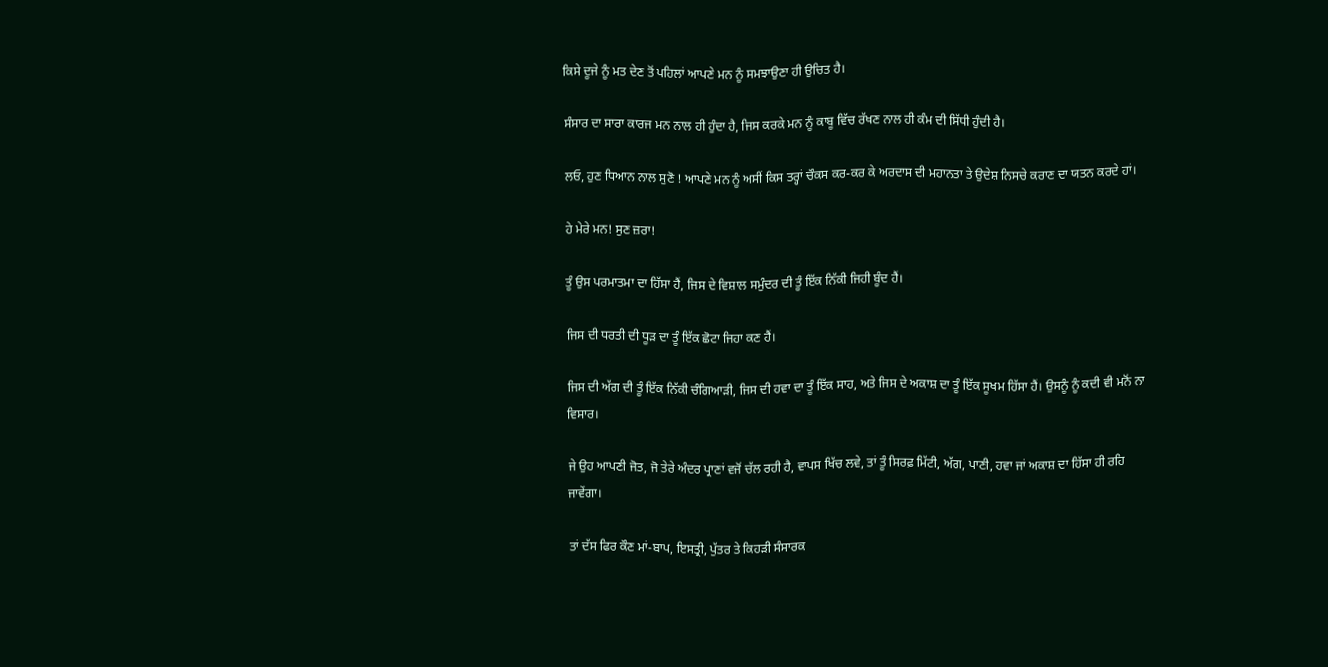ਕਿਸੇ ਦੂਜੇ ਨੂੰ ਮਤ ਦੇਣ ਤੋਂ ਪਹਿਲਾਂ ਆਪਣੇ ਮਨ ਨੂੰ ਸਮਝਾਉਣਾ ਹੀ ਉਚਿਤ ਹੈ।

ਸੰਸਾਰ ਦਾ ਸਾਰਾ ਕਾਰਜ ਮਨ ਨਾਲ ਹੀ ਹੁੰਦਾ ਹੈ, ਜਿਸ ਕਰਕੇ ਮਨ ਨੂੰ ਕਾਬੂ ਵਿੱਚ ਰੱਖਣ ਨਾਲ ਹੀ ਕੰਮ ਦੀ ਸਿੱਧੀ ਹੁੰਦੀ ਹੈ।

ਲਓ, ਹੁਣ ਧਿਆਨ ਨਾਲ ਸੁਣੋ ! ਆਪਣੇ ਮਨ ਨੂੰ ਅਸੀਂ ਕਿਸ ਤਰ੍ਹਾਂ ਚੌਕਸ ਕਰ-ਕਰ ਕੇ ਅਰਦਾਸ ਦੀ ਮਹਾਨਤਾ ਤੇ ਉਦੇਸ਼ ਨਿਸਚੇ ਕਰਾਣ ਦਾ ਯਤਨ ਕਰਦੇ ਹਾਂ।

ਹੇ ਮੇਰੇ ਮਨ! ਸੁਣ ਜ਼ਰਾ!

ਤੂੰ ਉਸ ਪਰਮਾਤਮਾ ਦਾ ਹਿੱਸਾ ਹੈਂ, ਜਿਸ ਦੇ ਵਿਸ਼ਾਲ ਸਮੁੰਦਰ ਦੀ ਤੂੰ ਇੱਕ ਨਿੱਕੀ ਜਿਹੀ ਬੂੰਦ ਹੈਂ।

ਜਿਸ ਦੀ ਧਰਤੀ ਦੀ ਧੂੜ ਦਾ ਤੂੰ ਇੱਕ ਛੋਟਾ ਜਿਹਾ ਕਣ ਹੈਂ।

ਜਿਸ ਦੀ ਅੱਗ ਦੀ ਤੂੰ ਇੱਕ ਨਿੱਕੀ ਚੰਗਿਆੜੀ, ਜਿਸ ਦੀ ਹਵਾ ਦਾ ਤੂੰ ਇੱਕ ਸਾਹ, ਅਤੇ ਜਿਸ ਦੇ ਅਕਾਸ਼ ਦਾ ਤੂੰ ਇੱਕ ਸੂਖਮ ਹਿੱਸਾ ਹੈਂ। ਉਸਨੂੰ ਨੂੰ ਕਦੀ ਵੀ ਮਨੋਂ ਨਾ ਵਿਸਾਰ।

ਜੇ ਉਹ ਆਪਣੀ ਜੋਤ, ਜੋ ਤੇਰੇ ਅੰਦਰ ਪ੍ਰਾਣਾਂ ਵਜੋਂ ਚੱਲ ਰਹੀ ਹੈ, ਵਾਪਸ ਖਿੱਚ ਲਵੇ, ਤਾਂ ਤੂੰ ਸਿਰਫ਼ ਮਿੱਟੀ, ਅੱਗ, ਪਾਣੀ, ਹਵਾ ਜਾਂ ਅਕਾਸ਼ ਦਾ ਹਿੱਸਾ ਹੀ ਰਹਿ ਜਾਵੇਂਗਾ।

ਤਾਂ ਦੱਸ ਫਿਰ ਕੌਣ ਮਾਂ-ਬਾਪ, ਇਸਤ੍ਰੀ, ਪੁੱਤਰ ਤੇ ਕਿਹੜੀ ਸੰਸਾਰਕ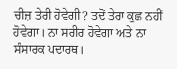ਚੀਜ਼ ਤੇਰੀ ਹੋਵੇਗੀ? ਤਦੋਂ ਤੇਰਾ ਕੁਛ ਨਹੀਂ ਹੋਵੇਗਾ। ਨਾ ਸਰੀਰ ਹੋਵੇਗਾ ਅਤੇ ਨਾ ਸੰਸਾਰਕ ਪਦਾਰਥ।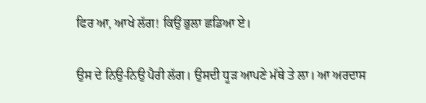ਫਿਰ ਆ, ਆਖੇ ਲੱਗ! ਕਿਉਂ ਭੁਲਾ ਛਡਿਆ ਏ।

ਉਸ ਦੇ ਨਿਉ-ਨਿਉ ਪੈਰੀ ਲੱਗ। ਉਸਦੀ ਧੂੜ ਆਪਣੇ ਮੱਥੇ ਤੇ ਲਾ। ਆ ਅਰਦਾਸ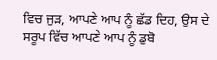ਵਿਚ ਜੁੜ, ਆਪਣੇ ਆਪ ਨੂੰ ਛੱਡ ਦਿਹ, ਉਸ ਦੇ ਸਰੂਪ ਵਿੱਚ ਆਪਣੇ ਆਪ ਨੂੰ ਡੁਬੋ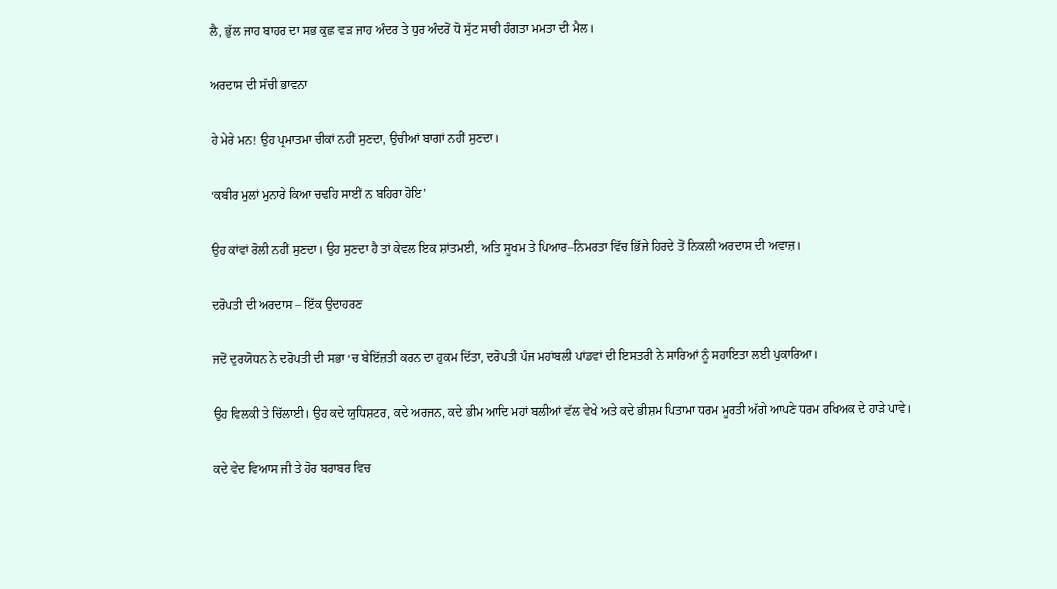ਲੈ, ਭੁੱਲ ਜਾਹ ਬਾਹਰ ਦਾ ਸਭ ਕੁਛ ਵੜ ਜਾਹ ਅੰਦਰ ਤੇ ਧੁਰ ਅੰਦਰੋਂ ਧੋ ਸੁੱਟ ਸਾਰੀ ਹੰਗਤਾ ਮਮਤਾ ਦੀ ਮੈਲ।

ਅਰਦਾਸ ਦੀ ਸੱਚੀ ਭਾਵਨਾ

ਹੇ ਮੇਰੇ ਮਨ! ਉਹ ਪ੍ਰਮਾਤਮਾ ਚੀਕਾਂ ਨਹੀਂ ਸੁਣਦਾ, ਉਚੀਆਂ ਬਾਗਾਂ ਨਹੀਂ ਸੁਣਦਾ।

‘ਕਬੀਰ ਮੁਲਾਂ ਮੁਨਾਰੇ ਕਿਆ ਚਢਹਿ ਸਾਈਂ ਨ ਬਹਿਰਾ ਹੋਇ’

ਉਹ ਕਾਂਵਾਂ ਰੋਲੀ ਨਹੀਂ ਸੁਣਦਾ। ਉਹ ਸੁਣਦਾ ਹੈ ਤਾਂ ਕੇਵਲ ਇਕ ਸ਼ਾਂਤਮਈ, ਅਤਿ ਸੂਖਮ ਤੇ ਪਿਆਰ–ਨਿਮਰਤਾ ਵਿੱਚ ਭਿੱਜੇ ਹਿਰਦੇ ਤੋਂ ਨਿਕਲੀ ਅਰਦਾਸ ਦੀ ਅਵਾਜ਼।

ਦਰੋਪਤੀ ਦੀ ਅਰਦਾਸ – ਇੱਕ ਉਦਾਹਰਣ

ਜਦੋਂ ਦੁਰਯੋਧਨ ਨੇ ਦਰੋਪਤੀ ਦੀ ਸਭਾ ‘ਚ ਬੇਇੱਜ਼ਤੀ ਕਰਨ ਦਾ ਹੁਕਮ ਦਿੱਤਾ, ਦਰੋਪਤੀ ਪੰਜ ਮਹਾਂਬਲੀ ਪਾਂਡਵਾਂ ਦੀ ਇਸਤਰੀ ਨੇ ਸਾਰਿਆਂ ਨੂੰ ਸਹਾਇਤਾ ਲਈ ਪੁਕਾਰਿਆ।

ਉਹ ਵਿਲਕੀ ਤੇ ਚਿੱਲਾਈ। ਉਹ ਕਦੇ ਯੁਧਿਸ਼ਟਰ, ਕਦੇ ਅਰਜਨ, ਕਦੇ ਭੀਮ ਆਦਿ ਮਹਾਂ ਬਲੀਆਂ ਵੱਲ ਵੇਖੇ ਅਤੇ ਕਦੇ ਭੀਸ਼ਮ ਪਿਤਾਮਾ ਧਰਮ ਮੂਰਤੀ ਅੱਗੇ ਆਪਣੇ ਧਰਮ ਰਖਿਅਕ ਦੇ ਹਾੜੇ ਪਾਵੇ।

ਕਦੇ ਵੇਦ ਵਿਆਸ ਜੀ ਤੇ ਹੋਰ ਬਰਾਬਰ ਵਿਚ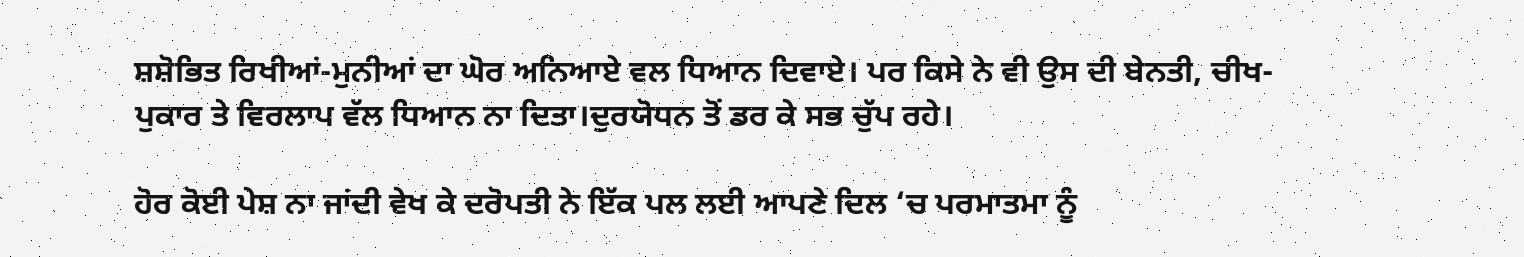ਸ਼ਸ਼ੋਭਿਤ ਰਿਖੀਆਂ-ਮੁਨੀਆਂ ਦਾ ਘੋਰ ਅਨਿਆਏ ਵਲ ਧਿਆਨ ਦਿਵਾਏ। ਪਰ ਕਿਸੇ ਨੇ ਵੀ ਉਸ ਦੀ ਬੇਨਤੀ, ਚੀਖ-ਪੁਕਾਰ ਤੇ ਵਿਰਲਾਪ ਵੱਲ ਧਿਆਨ ਨਾ ਦਿਤਾ।ਦੁਰਯੋਧਨ ਤੋਂ ਡਰ ਕੇ ਸਭ ਚੁੱਪ ਰਹੇ।

ਹੋਰ ਕੋਈ ਪੇਸ਼ ਨਾ ਜਾਂਦੀ ਵੇਖ ਕੇ ਦਰੋਪਤੀ ਨੇ ਇੱਕ ਪਲ ਲਈ ਆਪਣੇ ਦਿਲ ‘ਚ ਪਰਮਾਤਮਾ ਨੂੰ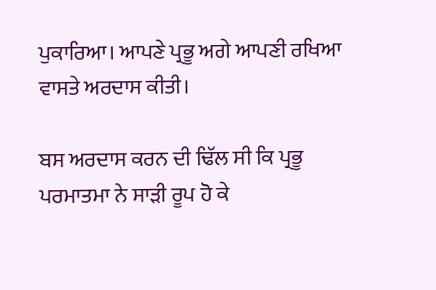ਪੁਕਾਰਿਆ। ਆਪਣੇ ਪ੍ਰਭੂ ਅਗੇ ਆਪਣੀ ਰਖਿਆ ਵਾਸਤੇ ਅਰਦਾਸ ਕੀਤੀ।

ਬਸ ਅਰਦਾਸ ਕਰਨ ਦੀ ਢਿੱਲ ਸੀ ਕਿ ਪ੍ਰਭੂ ਪਰਮਾਤਮਾ ਨੇ ਸਾੜੀ ਰੂਪ ਹੋ ਕੇ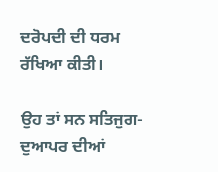ਦਰੋਪਦੀ ਦੀ ਧਰਮ ਰੱਖਿਆ ਕੀਤੀ।

ਉਹ ਤਾਂ ਸਨ ਸਤਿਜੁਗ-ਦੁਆਪਰ ਦੀਆਂ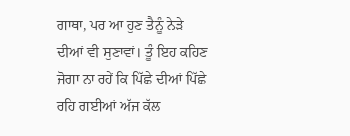ਗਾਥਾ, ਪਰ ਆ ਹੁਣ ਤੈਨੂੰ ਨੇੜੇ ਦੀਆਂ ਵੀ ਸੁਣਾਵਾਂ। ਤੂੰ ਇਹ ਕਹਿਣ ਜੋਗਾ ਨਾ ਰਹੇਂ ਕਿ ਪਿੱਛੇ ਦੀਆਂ ਪਿੱਛੇ ਰਹਿ ਗਈਆਂ ਅੱਜ ਕੱਲ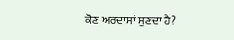ਕੋਣ ਅਰਦਾਸਾਂ ਸੁਣਦਾ ਹੈ?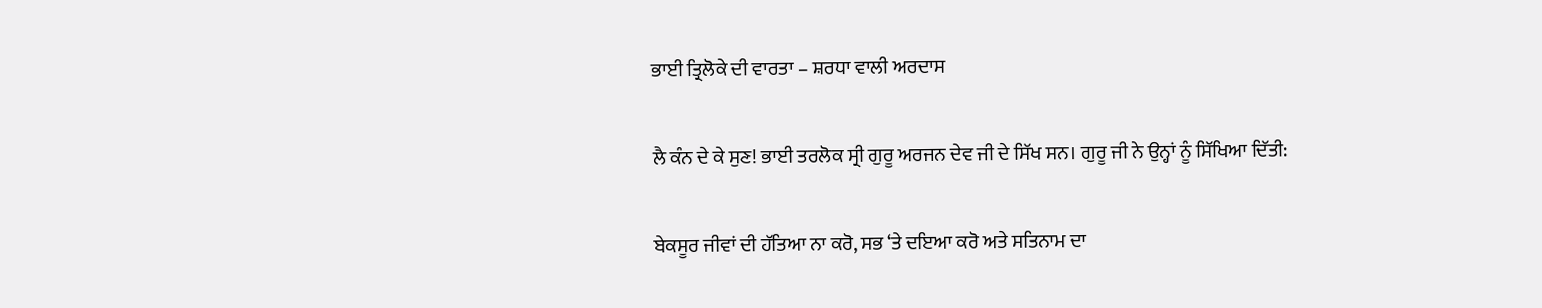ਭਾਈ ਤ੍ਰਿਲੋਕੇ ਦੀ ਵਾਰਤਾ – ਸ਼ਰਧਾ ਵਾਲੀ ਅਰਦਾਸ

ਲੈ ਕੰਨ ਦੇ ਕੇ ਸੁਣ! ਭਾਈ ਤਰਲੋਕ ਸ੍ਰੀ ਗੁਰੂ ਅਰਜਨ ਦੇਵ ਜੀ ਦੇ ਸਿੱਖ ਸਨ। ਗੁਰੂ ਜੀ ਨੇ ਉਨ੍ਹਾਂ ਨੂੰ ਸਿੱਖਿਆ ਦਿੱਤੀ:

ਬੇਕਸੂਰ ਜੀਵਾਂ ਦੀ ਹੱਤਿਆ ਨਾ ਕਰੋ, ਸਭ ‘ਤੇ ਦਇਆ ਕਰੋ ਅਤੇ ਸਤਿਨਾਮ ਦਾ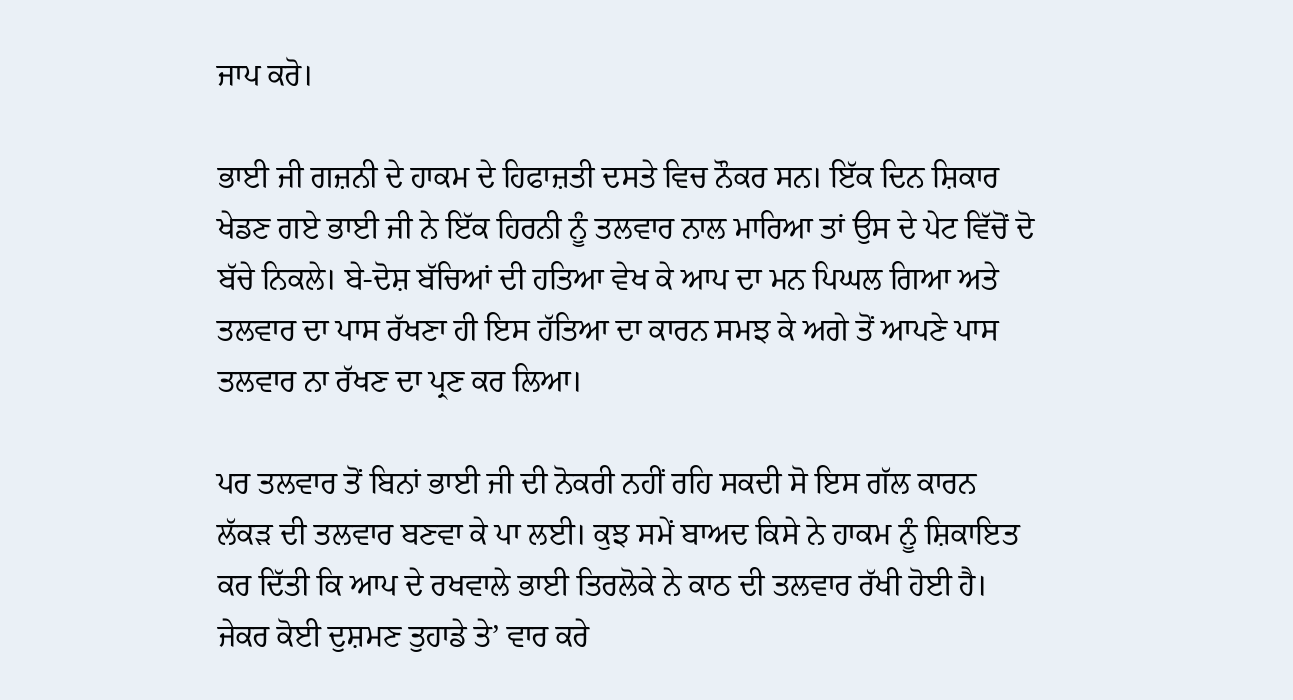ਜਾਪ ਕਰੋ।

ਭਾਈ ਜੀ ਗਜ਼ਨੀ ਦੇ ਹਾਕਮ ਦੇ ਹਿਫਾਜ਼ਤੀ ਦਸਤੇ ਵਿਚ ਨੌਕਰ ਸਨ। ਇੱਕ ਦਿਨ ਸ਼ਿਕਾਰ ਖੇਡਣ ਗਏ ਭਾਈ ਜੀ ਨੇ ਇੱਕ ਹਿਰਨੀ ਨੂੰ ਤਲਵਾਰ ਨਾਲ ਮਾਰਿਆ ਤਾਂ ਉਸ ਦੇ ਪੇਟ ਵਿੱਚੋਂ ਦੋ ਬੱਚੇ ਨਿਕਲੇ। ਬੇ-ਦੋਸ਼ ਬੱਚਿਆਂ ਦੀ ਹਤਿਆ ਵੇਖ ਕੇ ਆਪ ਦਾ ਮਨ ਪਿਘਲ ਗਿਆ ਅਤੇ ਤਲਵਾਰ ਦਾ ਪਾਸ ਰੱਖਣਾ ਹੀ ਇਸ ਹੱਤਿਆ ਦਾ ਕਾਰਨ ਸਮਝ ਕੇ ਅਗੇ ਤੋਂ ਆਪਣੇ ਪਾਸ ਤਲਵਾਰ ਨਾ ਰੱਖਣ ਦਾ ਪ੍ਰਣ ਕਰ ਲਿਆ।

ਪਰ ਤਲਵਾਰ ਤੋਂ ਬਿਨਾਂ ਭਾਈ ਜੀ ਦੀ ਨੋਕਰੀ ਨਹੀਂ ਰਹਿ ਸਕਦੀ ਸੋ ਇਸ ਗੱਲ ਕਾਰਨ ਲੱਕੜ ਦੀ ਤਲਵਾਰ ਬਣਵਾ ਕੇ ਪਾ ਲਈ। ਕੁਝ ਸਮੇਂ ਬਾਅਦ ਕਿਸੇ ਨੇ ਹਾਕਮ ਨੂੰ ਸ਼ਿਕਾਇਤ ਕਰ ਦਿੱਤੀ ਕਿ ਆਪ ਦੇ ਰਖਵਾਲੇ ਭਾਈ ਤਿਰਲੋਕੇ ਨੇ ਕਾਠ ਦੀ ਤਲਵਾਰ ਰੱਖੀ ਹੋਈ ਹੈ। ਜੇਕਰ ਕੋਈ ਦੁਸ਼ਮਣ ਤੁਹਾਡੇ ਤੇ’ ਵਾਰ ਕਰੇ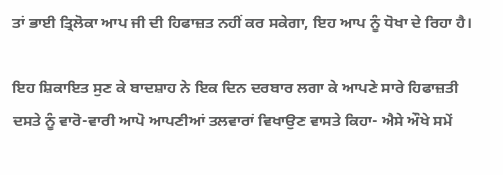ਤਾਂ ਭਾਈ ਤ੍ਰਿਲੋਕਾ ਆਪ ਜੀ ਦੀ ਹਿਫਾਜ਼ਤ ਨਹੀਂ ਕਰ ਸਕੇਗਾ, ਇਹ ਆਪ ਨੂੰ ਧੋਖਾ ਦੇ ਰਿਹਾ ਹੈ।

ਇਹ ਸ਼ਿਕਾਇਤ ਸੁਣ ਕੇ ਬਾਦਸ਼ਾਹ ਨੇ ਇਕ ਦਿਨ ਦਰਬਾਰ ਲਗਾ ਕੇ ਆਪਣੇ ਸਾਰੇ ਹਿਫਾਜ਼ਤੀ ਦਸਤੇ ਨੂੰ ਵਾਰੋ-ਵਾਰੀ ਆਪੋ ਆਪਣੀਆਂ ਤਲਵਾਰਾਂ ਵਿਖਾਉਣ ਵਾਸਤੇ ਕਿਹਾ- ਐਸੇ ਔਖੇ ਸਮੇਂ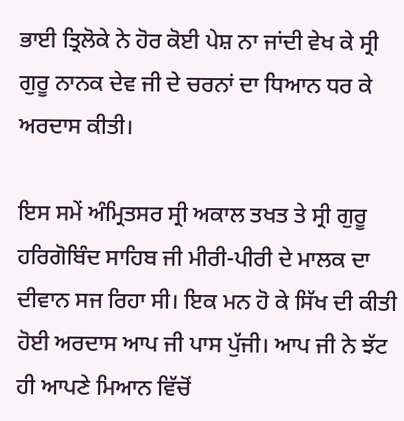ਭਾਈ ਤ੍ਰਿਲੋਕੇ ਨੇ ਹੋਰ ਕੋਈ ਪੇਸ਼ ਨਾ ਜਾਂਦੀ ਵੇਖ ਕੇ ਸ੍ਰੀ ਗੁਰੂ ਨਾਨਕ ਦੇਵ ਜੀ ਦੇ ਚਰਨਾਂ ਦਾ ਧਿਆਨ ਧਰ ਕੇ ਅਰਦਾਸ ਕੀਤੀ।

ਇਸ ਸਮੇਂ ਅੰਮ੍ਰਿਤਸਰ ਸ੍ਰੀ ਅਕਾਲ ਤਖਤ ਤੇ ਸ੍ਰੀ ਗੁਰੂ ਹਰਿਗੋਬਿੰਦ ਸਾਹਿਬ ਜੀ ਮੀਰੀ-ਪੀਰੀ ਦੇ ਮਾਲਕ ਦਾ ਦੀਵਾਨ ਸਜ ਰਿਹਾ ਸੀ। ਇਕ ਮਨ ਹੋ ਕੇ ਸਿੱਖ ਦੀ ਕੀਤੀ ਹੋਈ ਅਰਦਾਸ ਆਪ ਜੀ ਪਾਸ ਪੁੱਜੀ। ਆਪ ਜੀ ਨੇ ਝੱਟ ਹੀ ਆਪਣੇ ਮਿਆਨ ਵਿੱਚੋਂ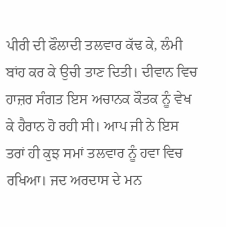ਪੀਰੀ ਦੀ ਫੌਲਾਦੀ ਤਲਵਾਰ ਕੱਢ ਕੇ, ਲੰਮੀ ਬਾਂਹ ਕਰ ਕੇ ਉਚੀ ਤਾਣ ਦਿਤੀ। ਦੀਵਾਨ ਵਿਚ ਹਾਜ਼ਰ ਸੰਗਤ ਇਸ ਅਚਾਨਕ ਕੌਤਕ ਨੂੰ ਵੇਖ ਕੇ ਹੈਰਾਨ ਹੋ ਰਹੀ ਸੀ। ਆਪ ਜੀ ਨੇ ਇਸ ਤਰਾਂ ਹੀ ਕੁਝ ਸਮਾਂ ਤਲਵਾਰ ਨੂੰ ਹਵਾ ਵਿਚ ਰਖਿਆ। ਜਦ ਅਰਦਾਸ ਦੇ ਮਨ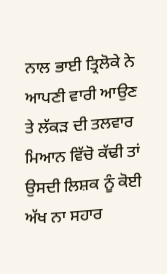ਨਾਲ ਭਾਈ ਤ੍ਰਿਲੋਕੇ ਨੇ ਆਪਣੀ ਵਾਰੀ ਆਉਣ ਤੇ ਲੱਕੜ ਦੀ ਤਲਵਾਰ ਮਿਆਨ ਵਿੱਚੋ ਕੱਢੀ ਤਾਂ ਉਸਦੀ ਲਿਸ਼ਕ ਨੂੰ ਕੋਈ ਅੱਖ ਨਾ ਸਹਾਰ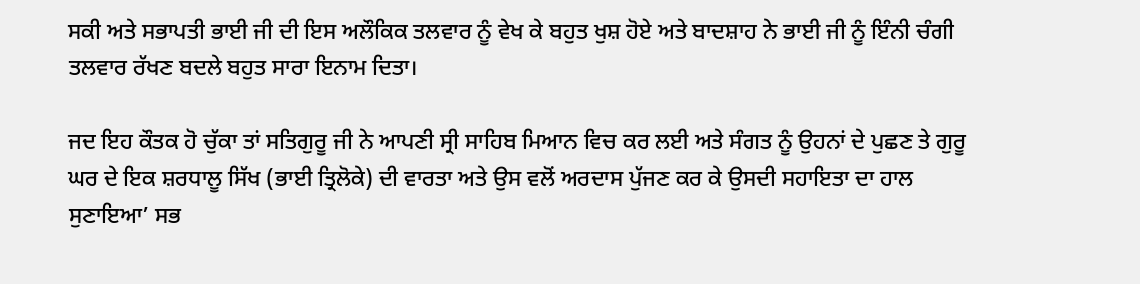ਸਕੀ ਅਤੇ ਸਭਾਪਤੀ ਭਾਈ ਜੀ ਦੀ ਇਸ ਅਲੌਕਿਕ ਤਲਵਾਰ ਨੂੰ ਵੇਖ ਕੇ ਬਹੁਤ ਖੁਸ਼ ਹੋਏ ਅਤੇ ਬਾਦਸ਼ਾਹ ਨੇ ਭਾਈ ਜੀ ਨੂੰ ਇੰਨੀ ਚੰਗੀ ਤਲਵਾਰ ਰੱਖਣ ਬਦਲੇ ਬਹੁਤ ਸਾਰਾ ਇਨਾਮ ਦਿਤਾ।

ਜਦ ਇਹ ਕੌਤਕ ਹੋ ਚੁੱਕਾ ਤਾਂ ਸਤਿਗੁਰੂ ਜੀ ਨੇ ਆਪਣੀ ਸ੍ਰੀ ਸਾਹਿਬ ਮਿਆਨ ਵਿਚ ਕਰ ਲਈ ਅਤੇ ਸੰਗਤ ਨੂੰ ਉਹਨਾਂ ਦੇ ਪੁਛਣ ਤੇ ਗੁਰੂ ਘਰ ਦੇ ਇਕ ਸ਼ਰਧਾਲੂ ਸਿੱਖ (ਭਾਈ ਤ੍ਰਿਲੋਕੇ) ਦੀ ਵਾਰਤਾ ਅਤੇ ਉਸ ਵਲੋਂ ਅਰਦਾਸ ਪੁੱਜਣ ਕਰ ਕੇ ਉਸਦੀ ਸਹਾਇਤਾ ਦਾ ਹਾਲ ਸੁਣਾਇਆ’ ਸਭ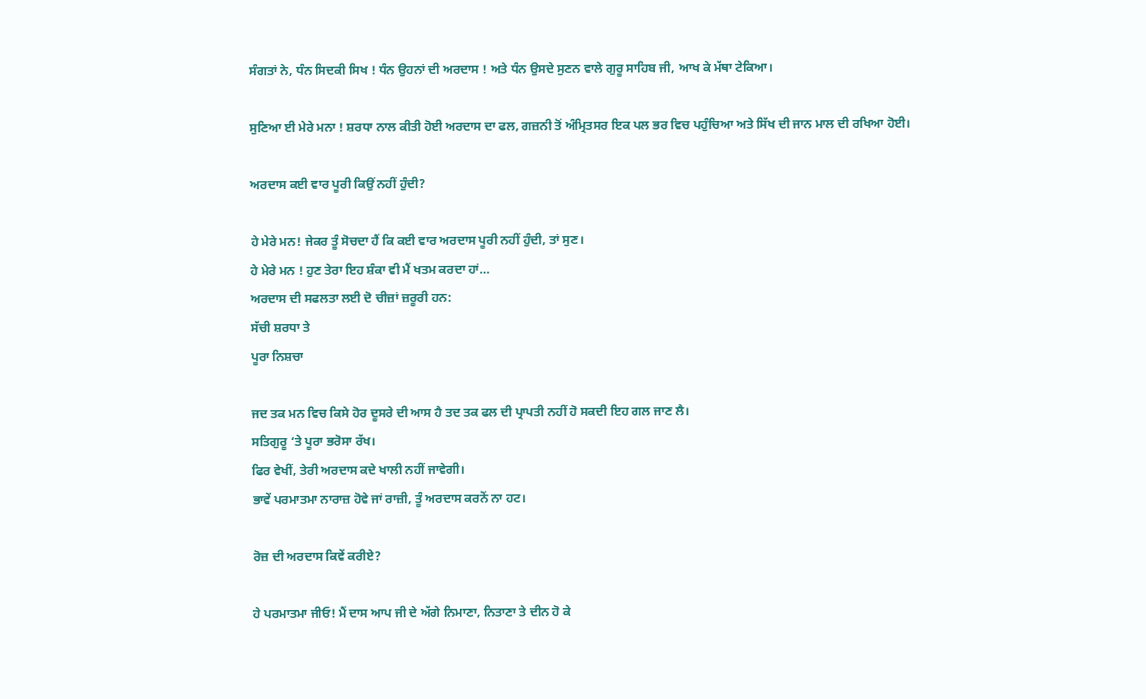ਸੰਗਤਾਂ ਨੇ, ਧੰਨ ਸਿਦਕੀ ਸਿਖ ! ਧੰਨ ਉਹਨਾਂ ਦੀ ਅਰਦਾਸ ! ਅਤੇ ਧੰਨ ਉਸਦੇ ਸੁਣਨ ਵਾਲੇ ਗੁਰੂ ਸਾਹਿਬ ਜੀ, ਆਖ ਕੇ ਮੱਥਾ ਟੇਕਿਆ।

ਸੁਣਿਆ ਈ ਮੇਰੇ ਮਨਾ ! ਸ਼ਰਧਾ ਨਾਲ ਕੀਤੀ ਹੋਈ ਅਰਦਾਸ ਦਾ ਫਲ, ਗਜ਼ਨੀ ਤੋਂ ਅੰਮ੍ਰਿਤਸਰ ਇਕ ਪਲ ਭਰ ਵਿਚ ਪਹੁੰਚਿਆ ਅਤੇ ਸਿੱਖ ਦੀ ਜਾਨ ਮਾਲ ਦੀ ਰਖਿਆ ਹੋਈ।

ਅਰਦਾਸ ਕਈ ਵਾਰ ਪੂਰੀ ਕਿਉਂ ਨਹੀਂ ਹੁੰਦੀ?

ਹੇ ਮੇਰੇ ਮਨ! ਜੇਕਰ ਤੂੰ ਸੋਚਦਾ ਹੈਂ ਕਿ ਕਈ ਵਾਰ ਅਰਦਾਸ ਪੂਰੀ ਨਹੀਂ ਹੁੰਦੀ, ਤਾਂ ਸੁਣ।
ਹੇ ਮੇਰੇ ਮਨ ! ਹੁਣ ਤੇਰਾ ਇਹ ਸ਼ੰਕਾ ਵੀ ਮੈਂ ਖਤਮ ਕਰਦਾ ਹਾਂ…
ਅਰਦਾਸ ਦੀ ਸਫਲਤਾ ਲਈ ਦੋ ਚੀਜ਼ਾਂ ਜ਼ਰੂਰੀ ਹਨ:
ਸੱਚੀ ਸ਼ਰਧਾ ਤੇ
ਪੂਰਾ ਨਿਸ਼ਚਾ

ਜਦ ਤਕ ਮਨ ਵਿਚ ਕਿਸੇ ਹੋਰ ਦੂਸਰੇ ਦੀ ਆਸ ਹੈ ਤਦ ਤਕ ਫਲ ਦੀ ਪ੍ਰਾਪਤੀ ਨਹੀਂ ਹੋ ਸਕਦੀ ਇਹ ਗਲ ਜਾਣ ਲੈ।
ਸਤਿਗੁਰੂ ‘ਤੇ ਪੂਰਾ ਭਰੋਸਾ ਰੱਖ।
ਫਿਰ ਵੇਖੀਂ, ਤੇਰੀ ਅਰਦਾਸ ਕਦੇ ਖਾਲੀ ਨਹੀਂ ਜਾਵੇਗੀ।
ਭਾਵੇਂ ਪਰਮਾਤਮਾ ਨਾਰਾਜ਼ ਹੋਵੇ ਜਾਂ ਰਾਜ਼ੀ, ਤੂੰ ਅਰਦਾਸ ਕਰਨੋਂ ਨਾ ਹਟ।

ਰੋਜ਼ ਦੀ ਅਰਦਾਸ ਕਿਵੇਂ ਕਰੀਏ?

ਹੇ ਪਰਮਾਤਮਾ ਜੀਓ! ਮੈਂ ਦਾਸ ਆਪ ਜੀ ਦੇ ਅੱਗੇ ਨਿਮਾਣਾ, ਨਿਤਾਣਾ ਤੇ ਦੀਨ ਹੋ ਕੇ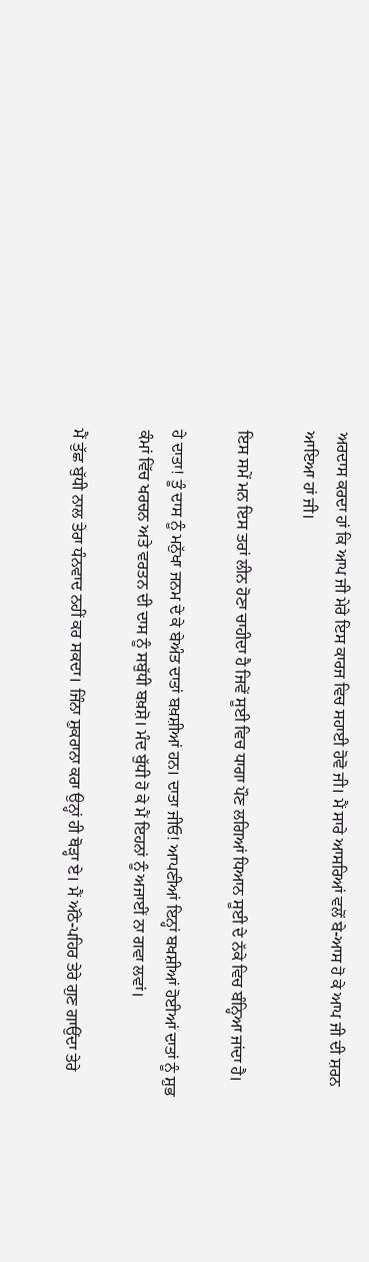ਅਰਦਾਸ ਕਰਦਾ ਹਾਂ ਕਿ ਆਪ ਜੀ ਮੇਰੇ ਇਸ ਕਾਰਜ ਵਿਚ ਸਹਾਈ ਹੋਵੋ ਜੀ। ਮੈਂ ਸਾਰੇ ਆਸਰਿਆਂ ਵਲੋਂ ਬੇ-ਆਸ ਹੋ ਕੇ ਆਪ ਜੀ ਦੀ ਸ਼ਰਨ ਆਇਆ ਹਾਂ ਜੀ।

ਇਸ ਸਮੇਂ ਮਨ ਇਸ ਤਰਾਂ ਲੀਨ ਹੋਣਾ ਚਾਹੀਦਾ ਹੈ ਜਿਵੇਂ ਸੂਈ ਵਿਚ ਧਾਗਾ ਪੌਣ ਲਗਿਆਂ ਧਿਆਨ ਸੂਈ ਦੇ ਨੱਕੇ ਵਿਚ ਬੰਨ੍ਹਿਆ ਜਾਂਦਾ ਹੈ।

ਹੇ ਦਾਤਾ! ਤੂੰ ਦਾਸ ਨੂੰ ਮਨੁੱਖਾ ਜਨਮ ਦੇ ਕੇ ਬੇਅੰਤ ਦਾਤਾਂ ਬਖ਼ਸ਼ੀਆਂ ਹਨ। ਦਾਤਾ ਜੀਓ! ਆਪਣੀਆਂ ਇਨ੍ਹਾਂ ਬਖਸ਼ੀਆਂ ਹੋਈਆਂ ਦਾਤਾਂ ਨੂੰ ਸ਼ੁਭ ਕੰਮਾਂ ਵਿੱਚ ਖਰਚਨ ਅਤੇ ਵਰਤਨ ਦੀ ਦਾਸ ਨੂੰ ਸਬੁੱਧੀ ਬਖ਼ਸ਼ੋ। ਮੰਦ ਬੁੱਧੀ ਹੋ ਕੇ ਮੈਂ ਇਹਨਾਂ ਨੂੰ ਅਜਾਈਂ ਨਾ ਗਵਾ ਲਵਾਂ।

ਮੈਂ ਤੁੱਛ ਬੁੱਧੀ ਨਾਲ ਤੇਰਾ ਧੰਨਵਾਦ ਨਹੀਂ ਕਰ ਸਕਦਾ। ਜਿੰਨਾ ਸ਼ੁਕਰਾਨਾ ਕਰਾ ਉਨ੍ਹਾਂ ਹੀ ਥੋੜ੍ਹਾ ਏ। ਮੈਂ ਅੱਠੇ-ਪਹਿਰ ਤੇਰੇ ਗੁਣ ਗਾਉਂਦਾ ਤੇਰੇ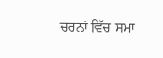ਚਰਨਾਂ ਵਿੱਚ ਸਮਾ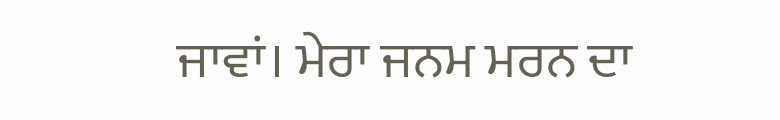ਜਾਵਾਂ। ਮੇਰਾ ਜਨਮ ਮਰਨ ਦਾ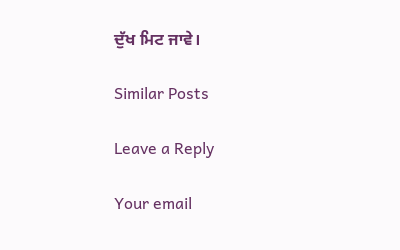ਦੁੱਖ ਮਿਟ ਜਾਵੇ।

Similar Posts

Leave a Reply

Your email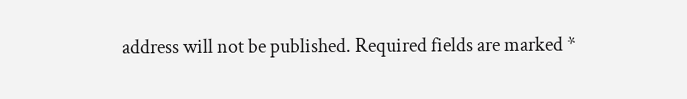address will not be published. Required fields are marked *